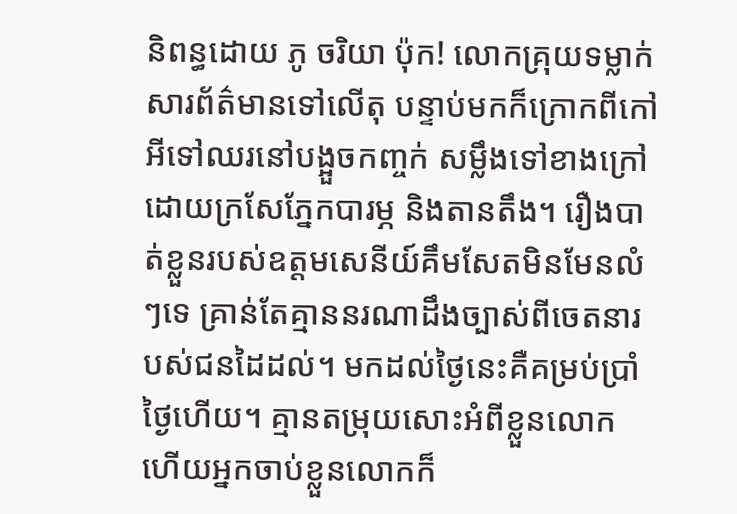និពន្ធដោយ ភូ ចរិយា ប៉ុក! លោកគ្រុយទម្លាក់សារព័ត៌មានទៅលើតុ បន្ទាប់មកក៏ក្រោកពីកៅអីទៅឈរនៅបង្អួចកញ្ចក់ សម្លឹងទៅខាងក្រៅដោយក្រសែភ្នែកបារម្ភ និងតានតឹង។ រឿងបាត់ខ្លួនរបស់ឧត្តមសេនីយ៍គឹមសែតមិនមែនលំៗទេ គ្រាន់តែគ្មាននរណាដឹងច្បាស់ពីចេតនារបស់ជនដៃដល់។ មកដល់ថ្ងៃនេះគឺគម្រប់ប្រាំថ្ងៃហើយ។ គ្មានតម្រុយសោះអំពីខ្លួនលោក ហើយអ្នកចាប់ខ្លួនលោកក៏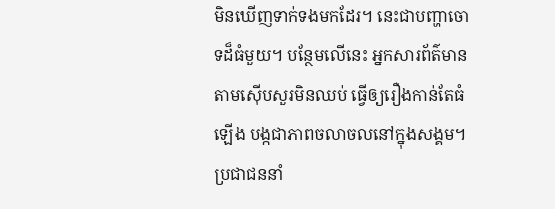មិនឃើញទាក់ទងមកដែរ។ នេះជាបញ្ហាចោទដ៏ធំមួយ។ បន្ថែមលើនេះ អ្នកសារព័ត៌មានតាមស៊ើបសួរមិនឈប់ ធ្វើឲ្យរឿងកាន់តែធំឡើង បង្កជាភាពចលាចលនៅក្នុងសង្គម។ ប្រជាជននាំ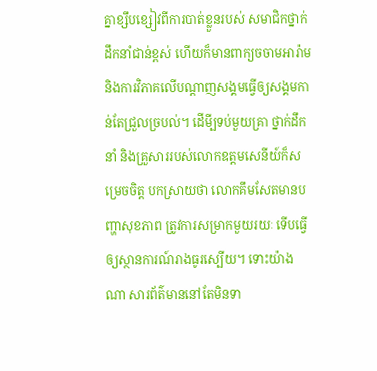គ្នាខ្សឹបខ្សៀវពីការបាត់ខ្លួនរបស់ សមាជិកថ្នាក់ដឹកនាំជាន់ខ្ពស់ ហើយក៏មានពាក្យចចាមអារ៉ាម និងការវិភាគលើបណ្តាញសង្គមធ្វើឲ្យសង្គមកាន់តែជ្រួលច្របល់។ ដើមី្បទប់មួយគ្រា ថ្នាក់ដឹកនាំ និងគ្រួសាររបស់លោកឧត្តមសេនីយ៍ក៏សម្រេចចិត្ត បកស្រាយថា លោកគឹមសែតមានបញ្ហាសុខភាព ត្រូវការសម្រាកមួយរយៈ ទើបធ្វើឲ្យស្ថានការណ៍រាងធូរស្បើយ។ ទោះយ៉ាងណា សារព័ត៌មាននៅតែមិនទា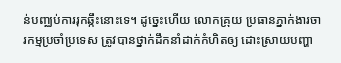ន់បញ្ឈប់ការរុកឆ្កឹះនោះទេ។ ដូច្នេះហើយ លោកគ្រុយ ប្រធានភ្នាក់ងារចារកម្មប្រចាំប្រទេស ត្រូវបានថ្នាក់ដឹកនាំដាក់កំហិតឲ្យ ដោះស្រាយបញ្ហា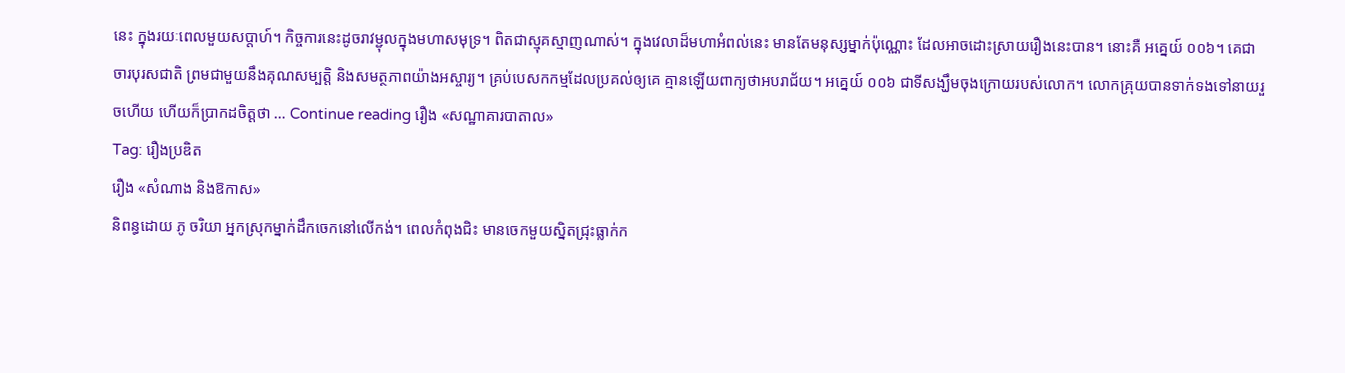នេះ ក្នុងរយៈពេលមួយសប្តាហ៍។ កិច្ចការនេះដូចរាវម្ជុលក្នុងមហាសមុទ្រ។ ពិតជាស្មុគស្មាញណាស់។ ក្នុងវេលាដ៏មហាអំពល់នេះ មានតែមនុស្សម្នាក់ប៉ុណ្ណោះ ដែលអាចដោះស្រាយរឿងនេះបាន។ នោះគឺ អគ្នេយ៍ ០០៦។ គេជាចារបុរសជាតិ ព្រមជាមួយនឹងគុណសម្បត្តិ និងសមត្ថភាពយ៉ាងអស្ចារ្យ។ គ្រប់បេសកកម្មដែលប្រគល់ឲ្យគេ គ្មានឡើយពាក្យថាអបរាជ័យ។ អគ្នេយ៍ ០០៦ ជាទីសង្ឃឹមចុងក្រោយរបស់លោក។ លោកគ្រុយបានទាក់ទងទៅនាយរួចហើយ ហើយក៏ប្រាកដចិត្តថា … Continue reading រឿង «សណ្ឋាគារបាតាល»
Tag: រឿងប្រឌិត
រឿង «សំណាង និងឱកាស»
និពន្ធដោយ ភូ ចរិយា អ្នកស្រុកម្នាក់ដឹកចេកនៅលើកង់។ ពេលកំពុងជិះ មានចេកមួយស្និតជ្រុះធ្លាក់ក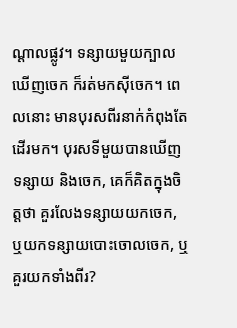ណ្តាលផ្លូវ។ ទន្សាយមួយក្បាលឃើញចេក ក៏រត់មកស៊ីចេក។ ពេលនោះ មានបុរសពីរនាក់កំពុងតែដើរមក។ បុរសទីមួយបានឃើញទន្សាយ និងចេក, គេក៏គិតក្នុងចិត្តថា គួរលែងទន្សាយយកចេក, ឬយកទន្សាយបោះចោលចេក, ឬគួរយកទាំងពីរ?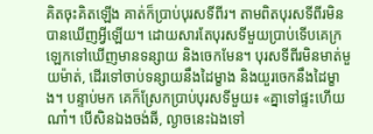គិតចុះគិតឡើង គាត់ក៏ប្រាប់បុរសទីពីរ។ តាមពិតបុរសទីពីរមិនបានឃើញអ្វីឡើយ។ ដោយសារតែបុរសទីមួយប្រាប់ទើបគេក្រឡេកទៅឃើញមានទន្សាយ និងចេកមែន។ បុរសទីពីរមិនមាត់មួយម៉ាត់, ដើរទៅចាប់ទន្សាយនឹងដៃម្ខាង និងយួរចេកនឹងដៃម្ខាង។ បន្ទាប់មក គេក៏ស្រែកប្រាប់បុរសទីមួយ៖ «គ្នាទៅផ្ទះហើយណា៎។ បើសិនឯងចង់ឆី, ល្ងាចនេះឯងទៅ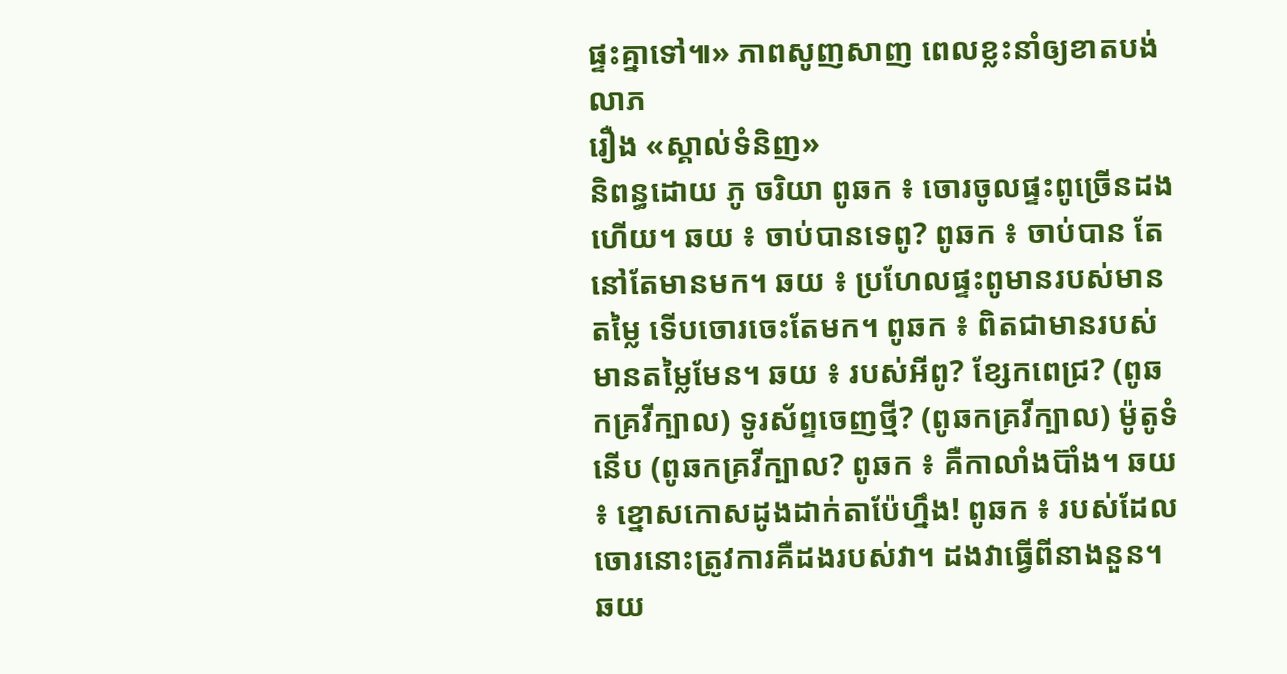ផ្ទះគ្នាទៅ៕» ភាពសូញសាញ ពេលខ្លះនាំឲ្យខាតបង់លាភ
រឿង «ស្គាល់ទំនិញ»
និពន្ធដោយ ភូ ចរិយា ពូឆក ៖ ចោរចូលផ្ទះពូច្រើនដងហើយ។ ឆយ ៖ ចាប់បានទេពូ? ពូឆក ៖ ចាប់បាន តែនៅតែមានមក។ ឆយ ៖ ប្រហែលផ្ទះពូមានរបស់មានតម្លៃ ទើបចោរចេះតែមក។ ពូឆក ៖ ពិតជាមានរបស់មានតម្លៃមែន។ ឆយ ៖ របស់អីពូ? ខ្សែកពេជ្រ? (ពូឆកគ្រវីក្បាល) ទូរស័ព្ទចេញថ្មី? (ពូឆកគ្រវីក្បាល) ម៉ូតូទំនើប (ពូឆកគ្រវីក្បាល? ពូឆក ៖ គឺកាលាំងប៊ាំង។ ឆយ ៖ ខ្នោសកោសដូងដាក់តាប៉ែហ្នឹង! ពូឆក ៖ របស់ដែលចោរនោះត្រូវការគឺដងរបស់វា។ ដងវាធ្វើពីនាងនួន។ ឆយ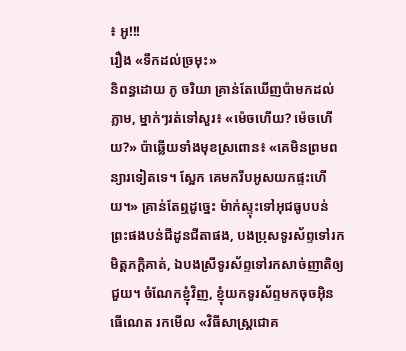៖ អូ!!!
រឿង «ទឹកដល់ច្រមុះ»
និពន្ធដោយ ភូ ចរិយា គ្រាន់តែឃើញប៉ាមកដល់ភ្លាម, ម្នាក់ៗរត់ទៅសួរ៖ «ម៉េចហើយ? ម៉េចហើយ?» ប៉ាឆ្លើយទាំងមុខស្រពោន៖ «គេមិនព្រមពន្យារទៀតទេ។ ស្អែក គេមករឹបអូសយកផ្ទះហើយ។» គ្រាន់តែឮដូច្នេះ ម៉ាក់ស្ទុះទៅអុជធូបបន់ព្រះផងបន់ជីដូនជីតាផង, បងប្រុសទូរស័ព្ទទៅរកមិត្តភក្តិគាត់, ឯបងស្រីទូរស័ព្ទទៅរកសាច់ញាតិឲ្យជួយ។ ចំណែកខ្ញុំវិញ, ខ្ញុំយកទូរស័ព្ទមកចុចអ៊ិនធើណេត រកមើល «វិធីសាស្ត្រជោគ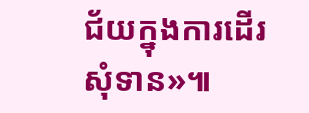ជ័យក្នុងការដើរសុំទាន»៕